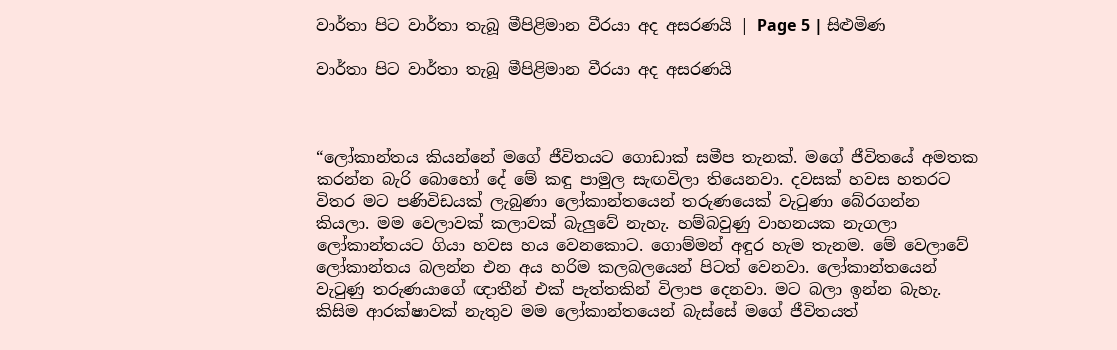වාර්තා පිට වාර්තා තැබූ ‍මීපිළිමාන වීරයා අද අසරණයි | Page 5 | සිළුමිණ

වාර්තා පිට වාර්තා තැබූ ‍මීපිළිමාන වීරයා අද අසරණයි



“ලෝකාන්තය කියන්නේ මගේ ජීවිතයට ගොඩාක් සමීප තැනක්. මගේ ජීවිතයේ අමතක කරන්න බැරි බොහෝ දේ මේ කඳු පාමුල සැඟවිලා තියෙනවා. දවසක් හවස හතරට විතර මට පණිවිඩයක් ලැබුණා ලෝකාන්තයෙන් තරුණයෙක් වැටුණා බේරගන්න කියලා. මම වෙලාවක් කලාවක් බැලුවේ නැහැ. හම්බවුණු වාහනයක නැගලා ලෝකාන්තයට ගියා හවස හය වෙනකොට. ගොම්මන් අඳුර හැම තැනම. මේ වෙලාවේ ලෝකාන්තය බලන්න එන අය හරිම කලබලයෙන් පිටත් වෙනවා. ලෝකාන්තයෙන් වැ‍ටුණු තරුණයාගේ ඥාතීන් එක් පැත්තකින් විලාප දෙනවා. මට බලා ඉන්න බැහැ. කිසිම ආරක්ෂාවක් නැතුව මම ලෝකාන්තයෙන් බැස්සේ මගේ ජීවිතයත්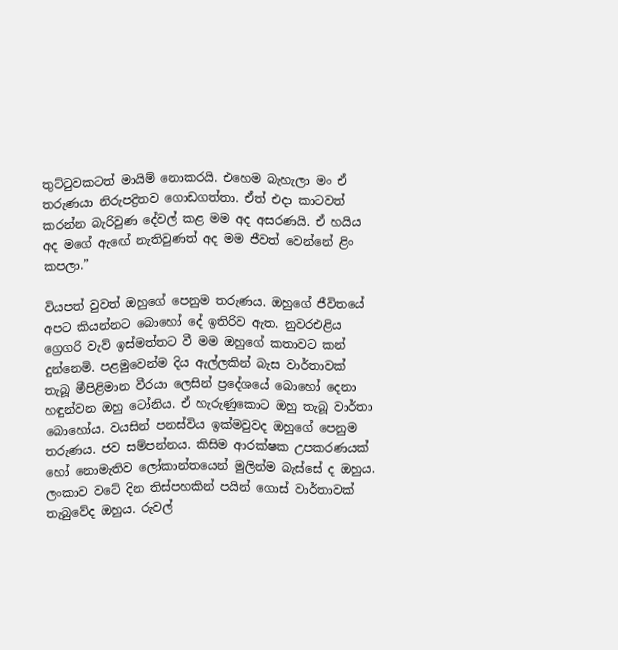තුට්ටුවකටත් මායිම් නොකරයි. එහෙම බැහැලා මං ඒ තරුණයා නිරුපද්‍රිතව ගොඩගත්තා. ඒත් එදා කාටවත් කරන්න බැරිවුණ දේවල් කළ මම අද අසරණයි. ඒ හයිය අද මගේ ඇඟේ නැතිවුණත් අද මම ජීවත් වෙන්නේ ළිං කපලා.”

වියපත් වුවත් ඔහුගේ පෙනුම තරුණය. ඔහුගේ ජීවිතයේ අපට කියන්නට බොහෝ දේ ඉතිරිව ඇත. නුවරඑළිය ග්‍රෙගරි වැව් ඉස්මත්තට වී මම ඔහුගේ කතාවට කන් දුන්නෙමි. පළමුවෙන්ම දිය ඇල්ලකින් බැස වාර්තාවක් තැබූ මීපිළිමාන ‍වීරයා ලෙසින් ප්‍රදේශයේ බොහෝ දෙනා හඳුන්වන ඔහු ටෝනිය. ඒ හැරුණුකොට ඔහු තැබූ වාර්තා බොහෝය. වයසින් පනස්විය ඉක්මවුවද ඔහුගේ පෙනුම තරුණය. ජව සම්පන්නය. කිසිම ආරක්ෂක උපකරණයක් හෝ නොමැතිව ලෝකාන්තයෙන් මුලින්ම බැස්සේ ද ඔහුය. ලංකාව වටේ දින තිස්පහකින් පයින් ගොස් වාර්තාවක් තැබුවේද ඔහුය. රුවල්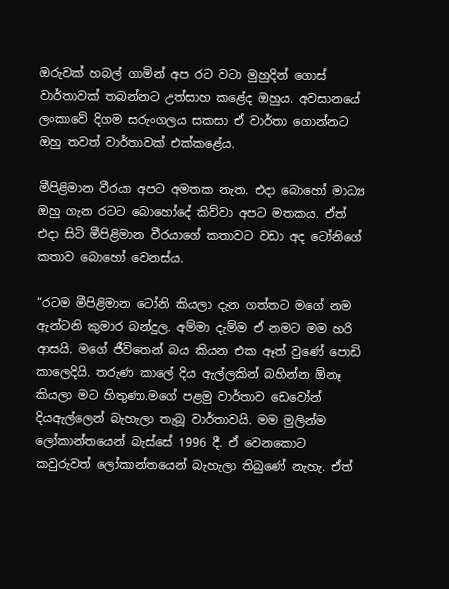ඔරුවක් හබල් ගාමින් අප රට වටා මුහුදින් ගොස් වාර්තාවක් තබන්නට උත්සාහ කළේද ඔහුය. අවසානයේ ලංකාවේ දිගම සරුංගලය සකසා ඒ‍ වාර්තා ගොන්නට ඔහු තවත් වාර්තාවක් එක්කළේය.

මීපිළිමාන වීරයා අපට අමතක නැත. එදා බොහෝ මාධ්‍ය ඔහු ගැන රටට බොහෝදේ කිව්වා අපට මතකය. ඒත් එදා සිටි මීපිළිමාන වීරයාගේ කතාවට වඩා අද ටෝනිගේ කතාව බොහෝ වෙනස්ය.

“රටම මීපිළිමාන ටෝනි කියලා දැන ගත්තට මගේ නම ඇන්ටනි කුමාර බන්දුල. අම්මා දැම්ම ඒ නමට මම හරි ආසයි. මගේ ජීවිතෙන් බය කියන එක ඈත් වුණේ පොඩි කාලෙදියි. තරුණ කාලේ දිය ඇල්ලකින් බහින්න ඕනෑ කියලා මට හිතුණා.මගේ පළමු වාර්තාව ඩෙවෝන් දියඇල්ලෙන් බැහැලා තැබූ වාර්තාවයි. මම මුලින්ම ලෝකාන්තයෙන් බැස්සේ 1996 දී. ඒ වෙනකොට කවුරුවත් ලෝකාන්තයෙන් බැහැලා තිබුණේ නැහැ. ඒත්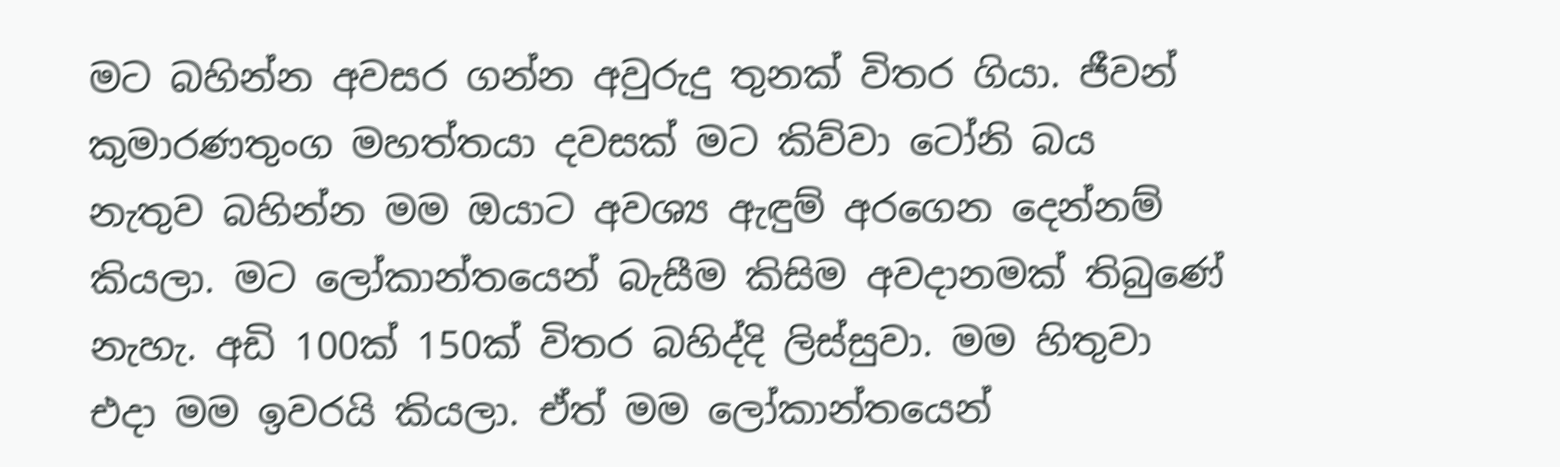මට බහින්න අවසර ගන්න අවුරුදු තුනක් විතර ගියා. ජීවන් කුමාරණතුංග මහත්තයා දවසක් මට කිව්වා ටෝනි බය නැතුව බහින්න මම ඔයාට අවශ්‍ය ඇඳුම් අරගෙන දෙන්නම් කියලා. මට ලෝකාන්තයෙන් බැසීම කිසිම අවදානමක් තිබුණේ නැහැ. අඩි 100ක් 150ක් විතර බහිද්දි ලිස්සුවා. මම හිතුවා එදා මම ඉවරයි කියලා. ඒත් මම ලෝකාන්තයෙන්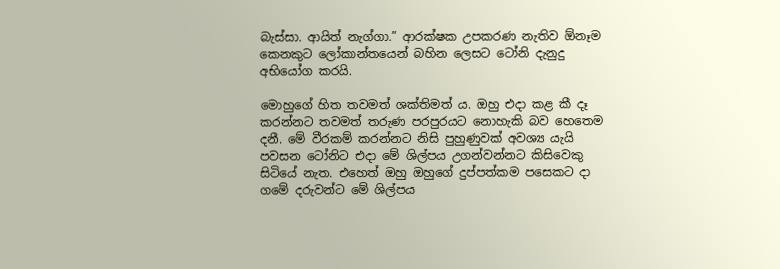බැස්සා. ආයිත් නැග්ගා.” ආරක්ෂක උපකරණ නැතිව ඕනෑම කෙනකුට ලෝකාන්තයෙන් බහින ලෙසට ටෝනි දැනුදු අභියෝග කරයි.

මොහුගේ හිත තවමත් ශක්තිමත් ය. ඔහු එදා කළ කී දෑ කරන්නට තවමත් තරුණ පරපුරයට නොහැකි බව හෙතෙම දනී. මේ වීරකම් කරන්නට නිසි පුහුණුවක් අවශ්‍ය යැයි පවසන ටෝනිට එදා මේ ශිල්පය උගන්වන්නට කිසිවෙකු සි‍ටියේ නැත. එහෙත් ඔහු ඔහුගේ දුප්පත්කම පසෙකට දා ගමේ දරුවන්ට මේ ශිල්පය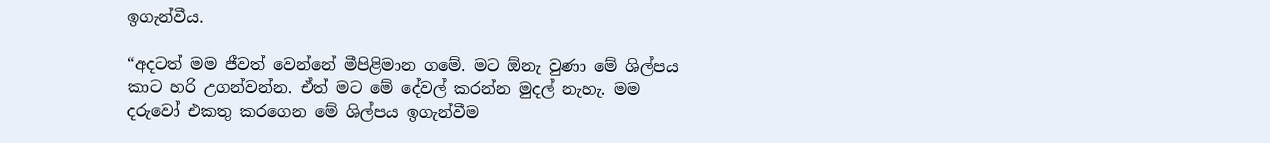ඉගැන්වීය.

“අදටත් මම ජීවත් වෙන්නේ මීපිළිමාන ගමේ. මට ඕනැ වුණා මේ ශිල්පය කාට හරි උගන්වන්න. ඒත් මට මේ දේවල් කරන්න මුදල් නැහැ. මම දරුවෝ එකතු කරගෙන මේ ශිල්පය ඉගැන්වීම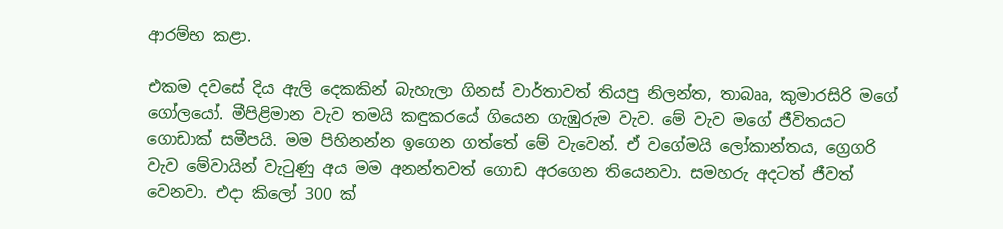ආරම්භ කළා.

එකම දවසේ දිය ඇලි දෙකකින් බැහැලා ගිනස් වාර්තාවත් තියපු නිලන්ත, තාබෲ, කුමාරසිරි මගේ ගෝලයෝ. මීපිළිමාන වැව තමයි කඳුකරයේ ගියෙන ගැඹුරුම වැව. මේ වැව මගේ ජීවිතයට ගොඩාක් සමීපයි. මම පිහිනන්න ඉගෙන ගත්තේ මේ වැවෙන්. ඒ ව‍ගේමයි ලෝකාන්තය, ග්‍රෙගරි වැව මේවායින් වැටුණු අය මම අනන්තවත් ගොඩ අරගෙන තියෙනවා. සමහරු අදටත් ජීවත් වෙනවා. එදා කිලෝ 300 ක්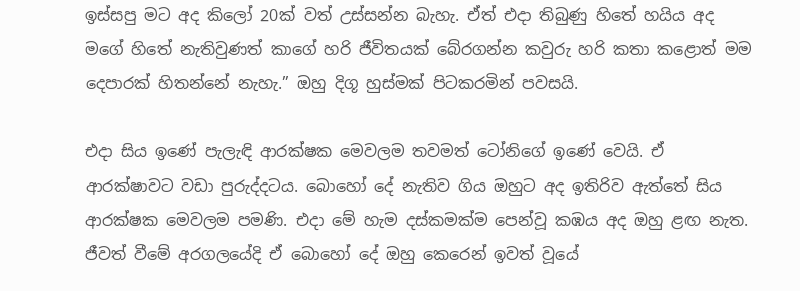ඉස්සපු මට අද කිලෝ 20ක් වත් උස්සන්න බැහැ. ඒත් එදා තිබුණු හිතේ හයිය අද මගේ හිතේ නැතිවුණත් කාගේ හරි ජීවිතයක් බේරගන්න කවුරු හරි කතා කළොත් මම දෙපාරක් හිතන්නේ නැහැ.” ඔහු දිගූ හුස්මක් පිටකරමින් පවසයි.

එදා සිය ඉණේ පැලැඳි ආරක්ෂක මෙවලම තවමත් ටෝනි‍ගේ ඉණේ වෙයි. ඒ ආරක්ෂාවට වඩා පුරුද්දටය. බොහෝ දේ නැතිව ගිය ඔහුට අද ඉතිරිව ඇත්තේ සිය ආරක්ෂක මෙවලම පමණි. එදා මේ හැම දස්කමක්ම පෙන්වූ කඹය අද ඔහු ළඟ නැත. ජීවත් වීමේ අරගලයේදි ඒ බොහෝ දේ ඔහු කෙරෙන් ඉවත් වූයේ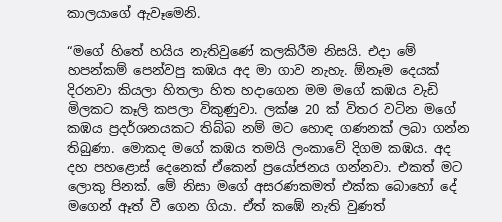කාලයාගේ ඇවෑමෙනි.

“මගේ හිතේ හයිය නැතිවුණේ කලකිරීම නිසයි. එදා මේ හපන්කම් පෙන්වපු කඹය අද මා ගාව නැහැ. ඕනෑම දෙයක් දිරනවා කියලා හිතලා හිත හදාගෙන මම මගේ කඹය වැඩි මිලකට කෑලි කපලා විකුණුවා. ලක්ෂ 20 ක් විතර වටින මගේ කඹය ප්‍රදර්ශනයකට තිබ්බ නම් මට හොඳ ගණනක් ලබා ගන්න තිබුණා. මොකද මගේ කඹය තමයි ලංකාවේ දිගම කඹය. අද දහ පහළොස් දෙනෙක් ඒකෙන් ප්‍රයෝජනය ගන්නවා. එකත් මට ලොකු පිනක්. මේ නිසා මගේ අසරණකමත් එක්ක බොහෝ දේ මගෙන් ඈත් වී ගෙන ගියා. ඒත් කඹේ නැති වුණත්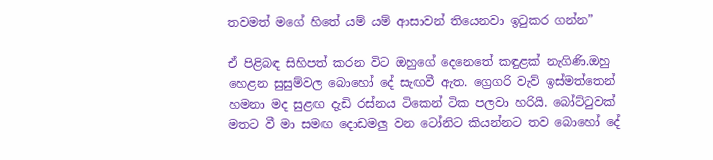තවමත් මගේ හිතේ යම් යම් ආසාවන් තියෙනවා ඉටුකර ගන්න”

ඒ පිළිබඳ සිහිපත් කරන විට ඔහුගේ දෙනෙතේ කඳුළක් නැගිණි.ඔහු හෙළන සුසුම්වල බොහෝ දේ සැඟවී ඇත. ග්‍රෙගරි වැව් ඉස්මත්තෙන් හමනා මද සුළඟ දැඩි රස්නය ටිකෙන් ටික පලවා හරියි. බෝට්ටුවක් මතට වී මා සමඟ දොඩමලු වන ටෝනිට කියන්නට තව බොහෝ දේ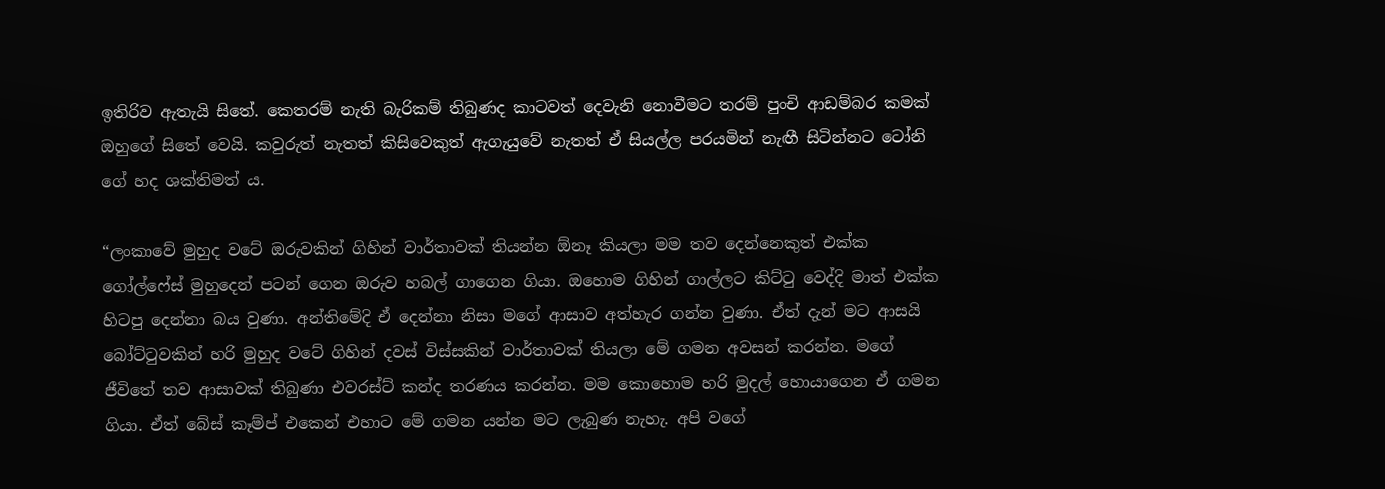ඉතිරිව ඇතැයි සිතේ. කෙතරම් නැති බැරිකම් තිබුණද කාටවත් දෙවැනි නොවීමට තරම් පුංචි ආඩම්බර කමක් ඔහුගේ සිතේ වෙයි. කවුරුත් නැතත් කිසිවෙකුත් ඇගැයුවේ නැතත් ඒ සියල්ල පරයමින් නැඟී සිටින්නට ටෝනි ගේ හද ශක්තිමත් ය.

“ලංකාවේ මුහුද වටේ ඔරුවකින් ගිහින් වාර්තාවක් තියන්න ඕනෑ කියලා මම තව දෙන්නෙකුත් එක්ක ගෝල්ෆේස් මුහුදෙන් පටන් ගෙන ඔරුව හබල් ගාගෙන ගියා. ඔහොම ගිහින් ගාල්ලට කිට්ටු වෙද්දි මාත් එක්ක හිටපු දෙන්නා බය වුණා. අන්තිමේදි ඒ දෙන්නා නිසා මගේ ආසාව අත්හැර ගන්න වුණා. ඒත් දැන් මට ආසයි බෝට්ටුවකින් හරි මුහුද වටේ ගිහින් දවස් විස්සකින් වාර්තාවක් තියලා මේ ගමන අවසන් කරන්න. මගේ ජීවිතේ තව ආසාවක් තිබුණා එවරස්ට් කන්ද තරණය කරන්න. මම කොහොම හරි මුදල් හොයාගෙන ඒ ගමන ගියා. ඒත් බේස් කෑම්ප් එකෙන් එහාට මේ ගමන යන්න මට ලැබුණ නැහැ. අපි වගේ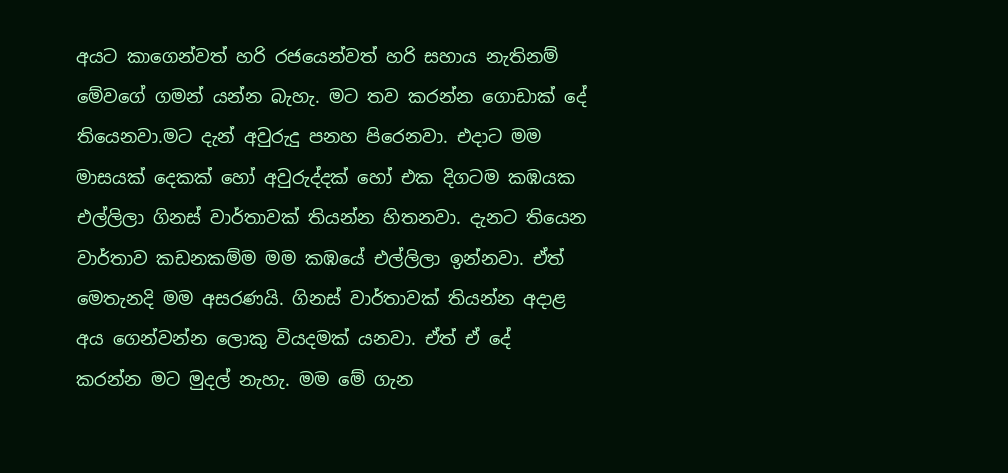අයට කාගෙන්වත් හරි රජයෙන්වත් හරි සහාය නැතිනම් මේවගේ ගමන් යන්න බැහැ. මට තව කරන්න ගොඩාක් දේ තියෙනවා.මට දැන් අවුරුදු පනහ පිරෙනවා. එදාට මම මාසයක් දෙකක් හෝ අවුරුද්දක් හෝ එක දිගටම කඹයක එල්ලිලා ගිනස් වාර්තාවක් තියන්න හිතනවා. දැනට තියෙන වාර්තාව කඩනකම්ම මම කඹයේ එල්ලිලා ඉන්නවා. ඒත් මෙතැනදි මම අසරණයි. ගිනස් වාර්තාවක් තියන්න අදාළ අය ගෙන්වන්න ලොකු වියදමක් යනවා. ඒත් ඒ දේ කරන්න ‍මට මුදල් නැහැ. මම මේ ගැන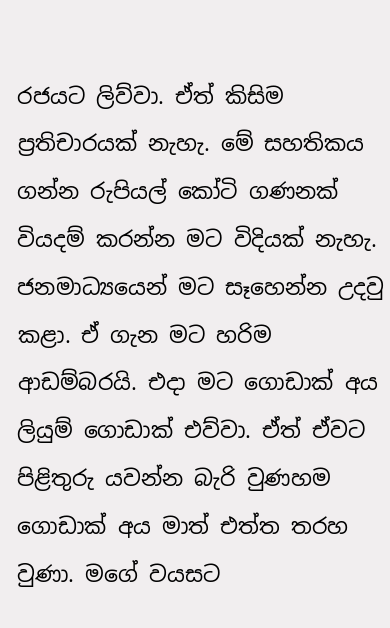රජයට ලිව්වා. ඒත් කිසිම ප්‍රතිචාරයක් නැහැ. මේ සහතිකය ගන්න රුපියල් කෝටි ගණනක් වියදම් කරන්න මට විදියක් නැහැ. ජනමාධ්‍යයෙන් මට සෑහෙන්න උදවු කළා. ඒ ගැන මට හරිම ආඩම්බරයි. එදා මට ගොඩාක් අය ලියුම් ගොඩාක් එව්වා. ඒත් ඒවට පිළිතුරු යවන්න බැරි වුණහම ගොඩාක් අය මාත් එත්ත තරහ වුණා. මගේ වයසට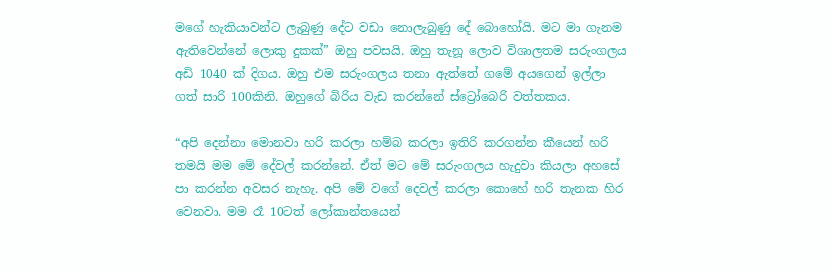මගේ හැකියාවන්ට ලැබුණු දේට වඩා නොලැබුණු දේ බොහෝයි. මට මා ගැනම ඇතිවෙන්නේ ලොකු දුකක්” ඔහු පවසයි. ඔහු තැනූ ලොව විශාලතම සරුංගලය අඩි 1040 ක් දිගය. ඔහු එම සරුංගලය තනා ඇත්තේ ගමේ අයගෙන් ඉල්ලා ගත් සාරි 100කිනි. ඔහුගේ බිරිය වැඩ කරන්නේ ස්ට්‍රෝබෙරි වත්තකය.

“අපි දෙන්නා මොනවා හරි කරලා හම්බ කරලා ඉතිරි කරගන්න කීයෙන් හරි තමයි මම මේ දේවල් කරන්නේ. ඒත් මට මේ සරුංගලය හැදුවා කියලා අහසේ පා කරන්න අවසර නැහැ. අපි මේ වගේ දෙවල් කරලා කොහේ හරි තැනක හිර වෙනවා. මම රෑ 10ටත් ලෝකාන්තයෙන්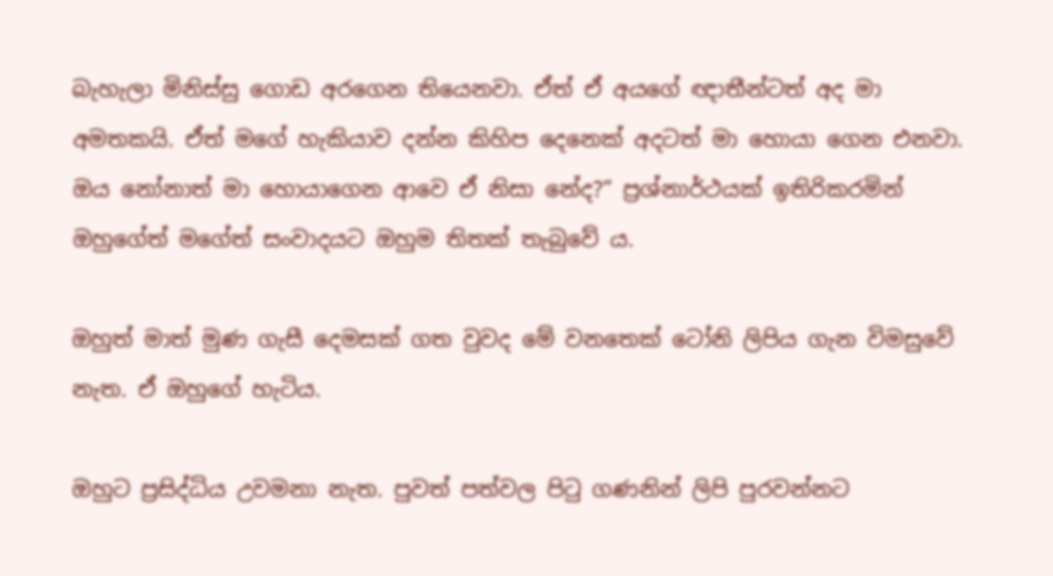බැහැලා මිනිස්සු ගොඩ අරගෙන තියෙනවා. ඒත් ඒ අයගේ ඥාතීන්ටත් අද මා අමතකයි. ඒත් මගේ හැකියාව දන්න කිහිප දෙනෙක් අදටත් මා හොය‍ා ගෙන එනවා. ඔය නෝනාත් මා හොයාගෙන ආවෙ ඒ නිසා නේද?” ප්‍රශ්නාර්ථයක් ඉතිරිකරමින් ඔහුගේත් මගේත් සංවාදයට ඔහුම තිතක් තැබුවේ ය.

ඔහුත් මාත් මුණ ගැසී දෙමසක් ගත වුවද මේ වනතෙක් ටෝනි ලිපිය ගැන විමසුවේ නැත. ඒ ඔහුගේ හැටිය.

ඔහුට ප්‍රසිද්ධිය උවමනා නැත. පුවත් පත්වල පිටු ගණනින් ලිපි පුරවන්නට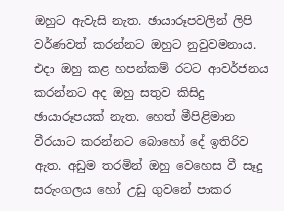ඔහුට ඇවැසි නැත. ඡායාරූපවලින් ලිපි වර්ණවත් කරන්නට ඔහුට නුවුවමනාය. එදා ඔහු කළ හපන්කම් රටට ආවර්ජනය කරන්නට අද ඔහු සතුව කිසිදු ඡායාරූපයක් නැත. හෙත් මීපිළිමාන වීරයාට කරන්නට බොහෝ දේ ඉතිරිව ඇත. අඩුම තරමින් ඔහු වෙහෙස වී සෑදු සරුංගලය හෝ උඩු ගුවනේ පාකර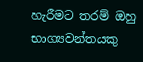හැරීමට තරම් ඔහු භාග්‍යවන්තයකු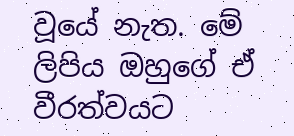වූයේ නැත. මේ ලිපිය ඔහුගේ ඒ වීරත්වයට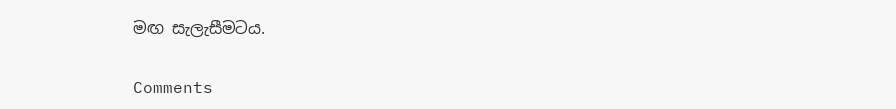මඟ සැලැසීමටය.

Comments